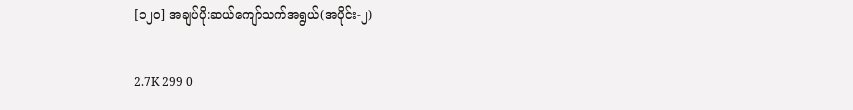[၁၂၀] အချပ်ပို:ဆယ်ကျော်သက်အရွယ်(အပိုင်း-၂)

2.7K 299 0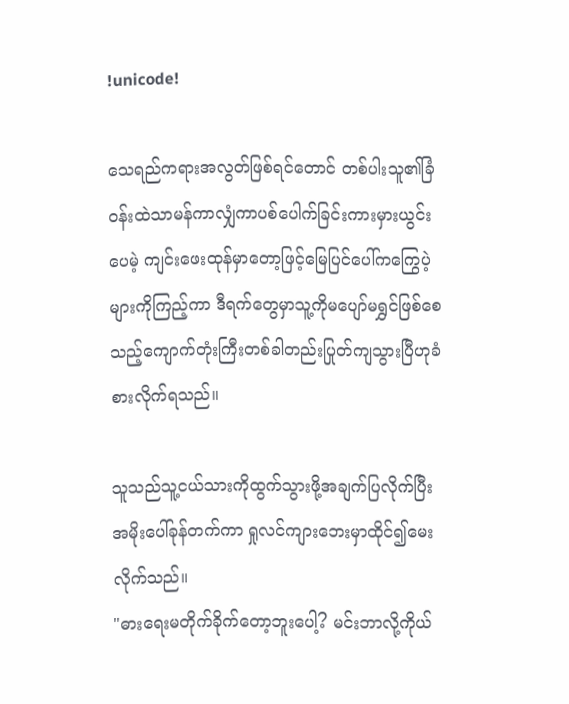!unicode!

သေရည်ကရားအလွတ်ဖြစ်ရင်တောင် တစ်ပါးသူ၏ခြံဝန်းထဲသာမန်ကာလျှံကာပစ်ပေါက်ခြင်းကားမှားယွင်းပေမဲ့ ကျင်းဖေးထုန်မှာတော့ဖြင့်မြေပြင်ပေါ်ကကြွေပဲ့များကိုကြည့်ကာ ဒီရက်တွေမှာသူ့ကိုမပျော်မရွှင်ဖြစ်စေသည့်ကျောက်တုံးကြီးတစ်ခါတည်းပြုတ်ကျသွားပြီဟုခံစားလိုက်ရသည်။

သူသည်သူ့ငယ်သားကိုထွက်သွားဖို့အချက်ပြလိုက်ပြီး အမိုးပေါ်ခုန်တက်ကာ ရှုလင်ကျားဘေးမှာထိုင်၍မေးလိုက်သည်။
"ဓားရေးမတိုက်ခိုက်တော့ဘူးပေါ့? မင်းဘာလို့ကိုယ်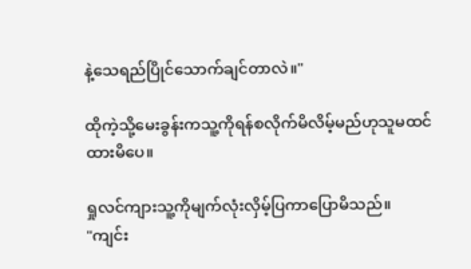နဲ့သေရည်ပြိုင်သောက်ချင်တာလဲ။"

ထိုကဲ့သို့မေးခွန်းကသူ့ကိုရန်စလိုက်မိလိမ့်မည်ဟုသူမထင်ထားမိပေ။

ရှုလင်ကျားသူ့ကိုမျက်လုံးလှိမ့်ပြကာပြောမိသည်။
"ကျင်း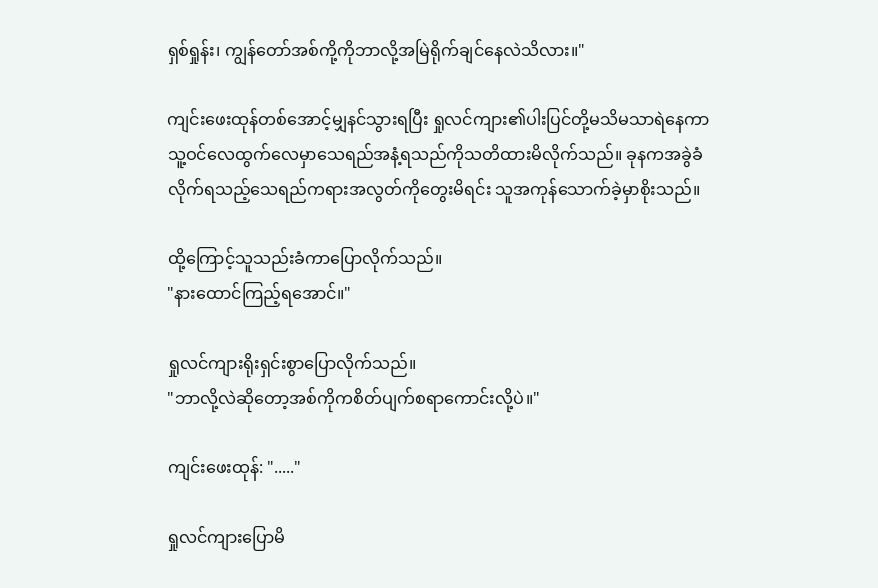ရှစ်ရှုန်း၊ ကျွန်တော်အစ်ကို့ကိုဘာလို့အမြဲရိုက်ချင်နေလဲသိလား။"

ကျင်းဖေးထုန်တစ်အောင့်မျှနင်သွားရပြီး ရှုလင်ကျား၏ပါးပြင်တို့မသိမသာရဲနေကာ သူ့ဝင်လေထွက်လေမှာသေရည်အနံ့ရသည်ကိုသတိထားမိလိုက်သည်။ ခုနကအခွဲခံလိုက်ရသည့်သေရည်ကရားအလွတ်ကိုတွေးမိရင်း သူအကုန်သောက်ခဲ့မှာစိုးသည်။

ထို့ကြောင့်သူသည်းခံကာပြောလိုက်သည်။
"နားထောင်ကြည့်ရအောင်။"

ရှုလင်ကျားရိုးရှင်းစွာပြောလိုက်သည်။
"ဘာလို့လဲဆိုတော့အစ်ကိုကစိတ်ပျက်စရာကောင်းလို့ပဲ။"

ကျင်းဖေးထုန်: "....."

ရှုလင်ကျားပြောမိ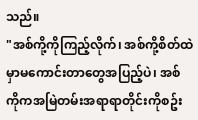သည်။
"အစ်ကို့ကိုကြည့်လိုက်၊ အစ်ကို့စိတ်ထဲမှာမကောင်းတာတွေအပြည့်ပဲ၊ အစ်ကိုကအမြဲတမ်းအရာရာတိုင်းကိုစဥ်း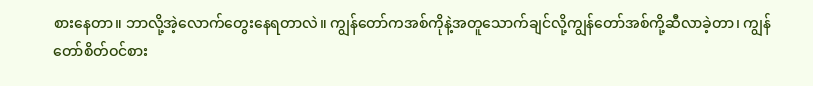စားနေတာ။ ဘာလို့အဲ့လောက်တွေးနေရတာလဲ။ ကျွန်တော်ကအစ်ကိုနဲ့အတူသောက်ချင်လို့ကျွန်တော်အစ်ကို့ဆီလာခဲ့တာ၊ ကျွန်တော်စိတ်ဝင်စား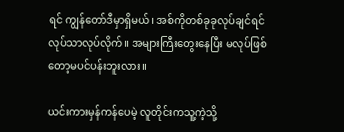ရင် ကျွန်တော်ဒီမှာရှိမယ်၊ အစ်ကိုတစ်ခုခုလုပ်ချင်ရင်လုပ်သာလုပ်လိုက်။ အများကြီးတွေးနေပြီး မလုပ်ဖြစ်တော့မပင်ပန်းဘူးလား။

ယင်းကားမှန်ကန်ပေမဲ့ လူတိုင်းကသူ့ကဲ့သို့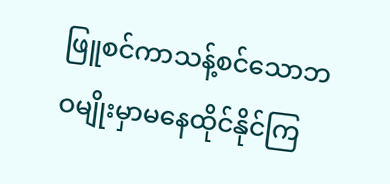ဖြူစင်ကာသန့်စင်သောဘဝမျိုးမှာမနေထိုင်နိုင်ကြ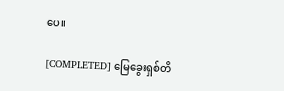ပေ။

[COMPLETED] မြေခွေးရှစ်တိ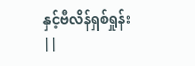နှင့်ဗီလိန်ရှစ်ရှုန်း ||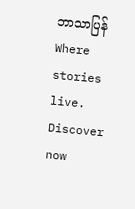ဘာသာပြန်Where stories live. Discover now